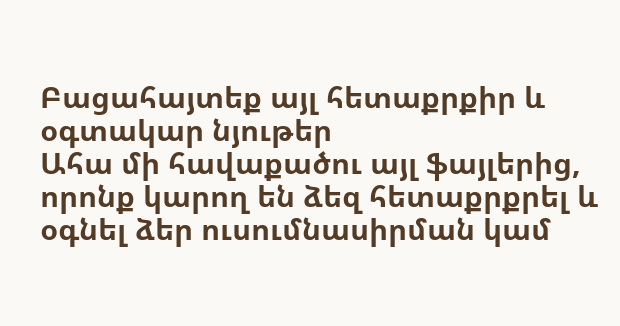Բացահայտեք այլ հետաքրքիր և օգտակար նյութեր
Ահա մի հավաքածու այլ ֆայլերից, որոնք կարող են ձեզ հետաքրքրել և օգնել ձեր ուսումնասիրման կամ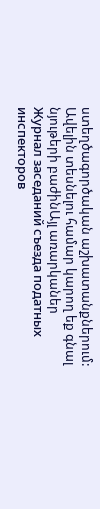ստեղծագործական աշխատանքներում: Ավելին տեսնելու համար կարող եք գնալ նյութերի բաժինԱյլ առարկաներ
Журнал заседаний съезда податных инспекторов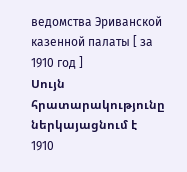ведомства Эриванской казенной палаты [ за 1910 год ]
Սույն հրատարակությունը ներկայացնում է 1910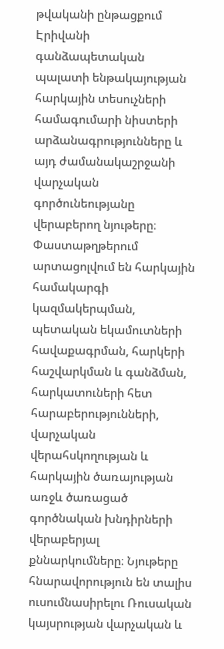թվականի ընթացքում Էրիվանի գանձապետական պալատի ենթակայության հարկային տեսուչների համագումարի նիստերի արձանագրությունները և այդ ժամանակաշրջանի վարչական գործունեությանը վերաբերող նյութերը։ Փաստաթղթերում արտացոլվում են հարկային համակարգի կազմակերպման, պետական եկամուտների հավաքագրման, հարկերի հաշվարկման և գանձման, հարկատուների հետ հարաբերությունների, վարչական վերահսկողության և հարկային ծառայության առջև ծառացած գործնական խնդիրների վերաբերյալ քննարկումները։ Նյութերը հնարավորություն են տալիս ուսումնասիրելու Ռուսական կայսրության վարչական և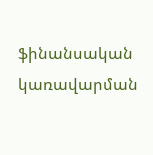ֆինանսական կառավարման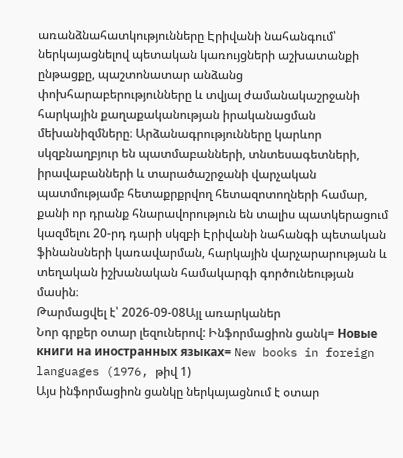առանձնահատկությունները Էրիվանի նահանգում՝ ներկայացնելով պետական կառույցների աշխատանքի ընթացքը, պաշտոնատար անձանց փոխհարաբերությունները և տվյալ ժամանակաշրջանի հարկային քաղաքականության իրականացման մեխանիզմները։ Արձանագրությունները կարևոր սկզբնաղբյուր են պատմաբանների, տնտեսագետների, իրավաբանների և տարածաշրջանի վարչական պատմությամբ հետաքրքրվող հետազոտողների համար, քանի որ դրանք հնարավորություն են տալիս պատկերացում կազմելու 20-րդ դարի սկզբի Էրիվանի նահանգի պետական ֆինանսների կառավարման, հարկային վարչարարության և տեղական իշխանական համակարգի գործունեության մասին։
Թարմացվել է՝ 2026-09-08Այլ առարկաներ
Նոր գրքեր օտար լեզուներով: Ինֆորմացիոն ցանկ= Новые книги на иностранных языках= New books in foreign languages (1976, թիվ 1)
Այս ինֆորմացիոն ցանկը ներկայացնում է օտար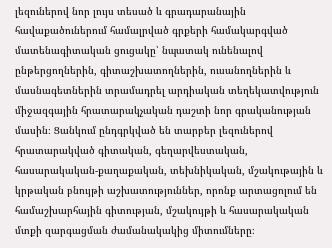լեզուներով նոր լույս տեսած և գրադարանային հավաքածուներում համալրված գրքերի համակարգված մատենագիտական ցուցակը՝ նպատակ ունենալով ընթերցողներին, գիտաշխատողներին, ուսանողներին և մասնագետներին տրամադրել արդիական տեղեկատվություն միջազգային հրատարակչական դաշտի նոր գրականության մասին։ Ցանկում ընդգրկված են տարբեր լեզուներով հրատարակված գիտական, գեղարվեստական, հասարակական-քաղաքական, տեխնիկական, մշակութային և կրթական բնույթի աշխատություններ, որոնք արտացոլում են համաշխարհային գիտության, մշակույթի և հասարակական մտքի զարգացման ժամանակակից միտումները։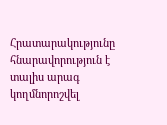Հրատարակությունը հնարավորություն է տալիս արագ կողմնորոշվել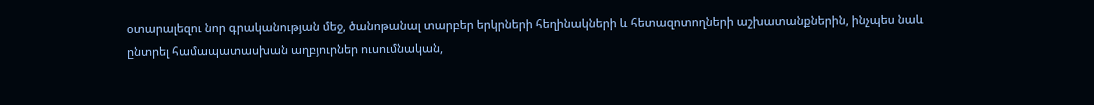օտարալեզու նոր գրականության մեջ, ծանոթանալ տարբեր երկրների հեղինակների և հետազոտողների աշխատանքներին, ինչպես նաև ընտրել համապատասխան աղբյուրներ ուսումնական,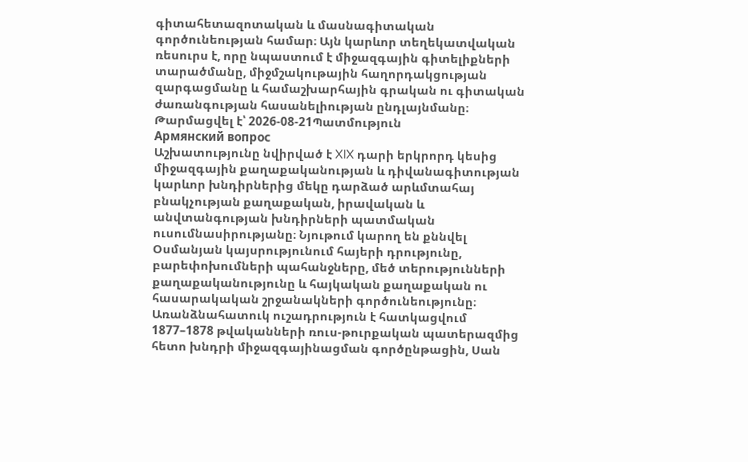գիտահետազոտական և մասնագիտական գործունեության համար։ Այն կարևոր տեղեկատվական ռեսուրս է, որը նպաստում է միջազգային գիտելիքների տարածմանը, միջմշակութային հաղորդակցության զարգացմանը և համաշխարհային գրական ու գիտական ժառանգության հասանելիության ընդլայնմանը։
Թարմացվել է՝ 2026-08-21Պատմություն
Армянский вопрос
Աշխատությունը նվիրված է XIX դարի երկրորդ կեսից միջազգային քաղաքականության և դիվանագիտության կարևոր խնդիրներից մեկը դարձած արևմտահայ բնակչության քաղաքական, իրավական և անվտանգության խնդիրների պատմական ուսումնասիրությանը։ Նյութում կարող են քննվել Օսմանյան կայսրությունում հայերի դրությունը, բարեփոխումների պահանջները, մեծ տերությունների քաղաքականությունը և հայկական քաղաքական ու հասարակական շրջանակների գործունեությունը։ Առանձնահատուկ ուշադրություն է հատկացվում 1877–1878 թվականների ռուս-թուրքական պատերազմից հետո խնդրի միջազգայինացման գործընթացին, Սան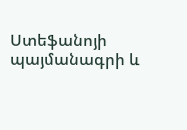Ստեֆանոյի պայմանագրի և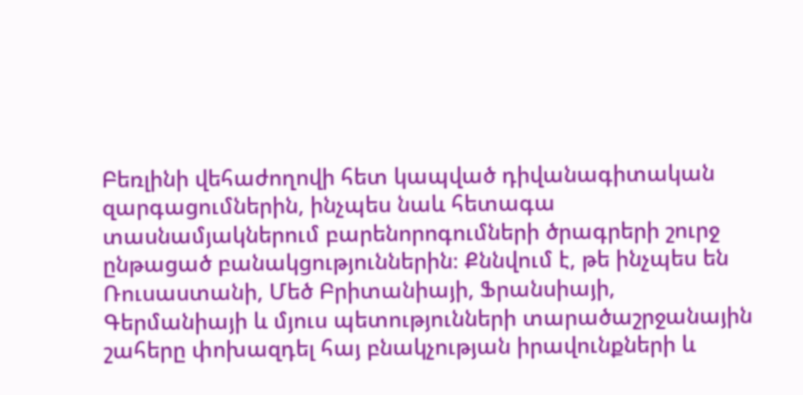Բեռլինի վեհաժողովի հետ կապված դիվանագիտական զարգացումներին, ինչպես նաև հետագա տասնամյակներում բարենորոգումների ծրագրերի շուրջ ընթացած բանակցություններին։ Քննվում է, թե ինչպես են Ռուսաստանի, Մեծ Բրիտանիայի, Ֆրանսիայի, Գերմանիայի և մյուս պետությունների տարածաշրջանային շահերը փոխազդել հայ բնակչության իրավունքների և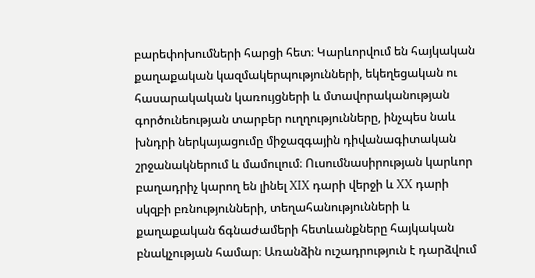բարեփոխումների հարցի հետ։ Կարևորվում են հայկական քաղաքական կազմակերպությունների, եկեղեցական ու հասարակական կառույցների և մտավորականության գործունեության տարբեր ուղղությունները, ինչպես նաև խնդրի ներկայացումը միջազգային դիվանագիտական շրջանակներում և մամուլում։ Ուսումնասիրության կարևոր բաղադրիչ կարող են լինել XIX դարի վերջի և XX դարի սկզբի բռնությունների, տեղահանությունների և քաղաքական ճգնաժամերի հետևանքները հայկական բնակչության համար։ Առանձին ուշադրություն է դարձվում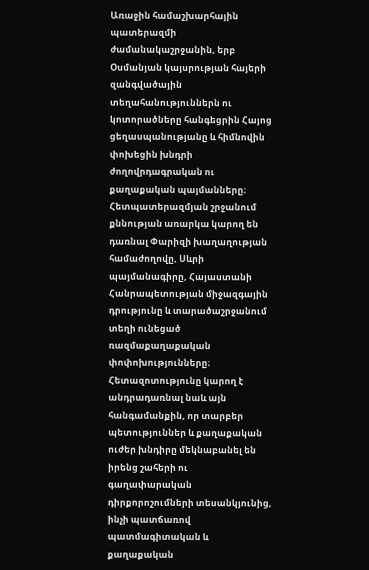Առաջին համաշխարհային պատերազմի ժամանակաշրջանին, երբ Օսմանյան կայսրության հայերի զանգվածային տեղահանություններն ու կոտորածները հանգեցրին Հայոց ցեղասպանությանը և հիմնովին փոխեցին խնդրի ժողովրդագրական ու քաղաքական պայմանները։ Հետպատերազմյան շրջանում քննության առարկա կարող են դառնալ Փարիզի խաղաղության համաժողովը, Սևրի պայմանագիրը, Հայաստանի Հանրապետության միջազգային դրությունը և տարածաշրջանում տեղի ունեցած ռազմաքաղաքական փոփոխությունները։ Հետազոտությունը կարող է անդրադառնալ նաև այն հանգամանքին, որ տարբեր պետություններ և քաղաքական ուժեր խնդիրը մեկնաբանել են իրենց շահերի ու գաղափարական դիրքորոշումների տեսանկյունից, ինչի պատճառով պատմագիտական և քաղաքական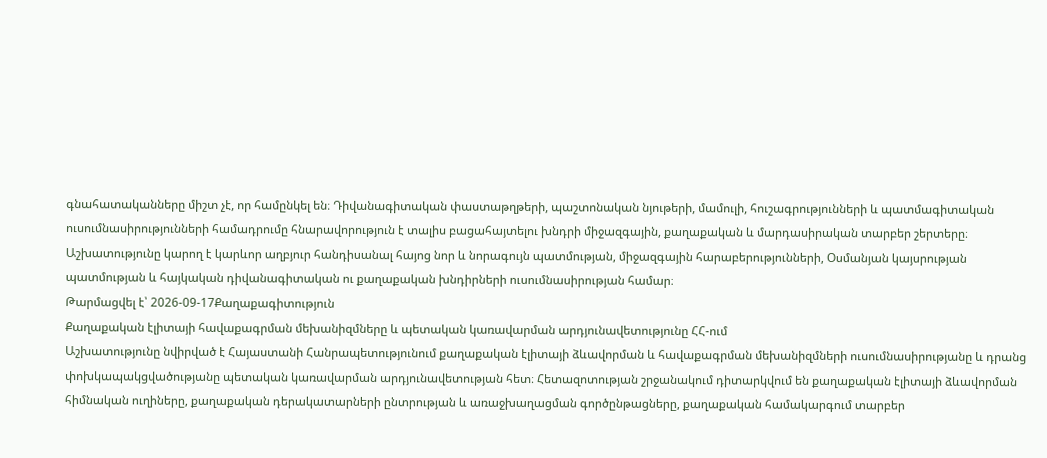գնահատականները միշտ չէ, որ համընկել են։ Դիվանագիտական փաստաթղթերի, պաշտոնական նյութերի, մամուլի, հուշագրությունների և պատմագիտական ուսումնասիրությունների համադրումը հնարավորություն է տալիս բացահայտելու խնդրի միջազգային, քաղաքական և մարդասիրական տարբեր շերտերը։ Աշխատությունը կարող է կարևոր աղբյուր հանդիսանալ հայոց նոր և նորագույն պատմության, միջազգային հարաբերությունների, Օսմանյան կայսրության պատմության և հայկական դիվանագիտական ու քաղաքական խնդիրների ուսումնասիրության համար։
Թարմացվել է՝ 2026-09-17Քաղաքագիտություն
Քաղաքական էլիտայի հավաքագրման մեխանիզմները և պետական կառավարման արդյունավետությունը ՀՀ-ում
Աշխատությունը նվիրված է Հայաստանի Հանրապետությունում քաղաքական էլիտայի ձևավորման և հավաքագրման մեխանիզմների ուսումնասիրությանը և դրանց փոխկապակցվածությանը պետական կառավարման արդյունավետության հետ։ Հետազոտության շրջանակում դիտարկվում են քաղաքական էլիտայի ձևավորման հիմնական ուղիները, քաղաքական դերակատարների ընտրության և առաջխաղացման գործընթացները, քաղաքական համակարգում տարբեր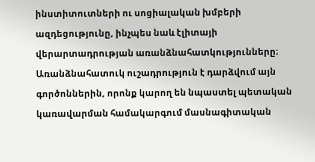ինստիտուտների ու սոցիալական խմբերի ազդեցությունը, ինչպես նաև էլիտայի վերարտադրության առանձնահատկությունները։ Առանձնահատուկ ուշադրություն է դարձվում այն գործոններին, որոնք կարող են նպաստել պետական կառավարման համակարգում մասնագիտական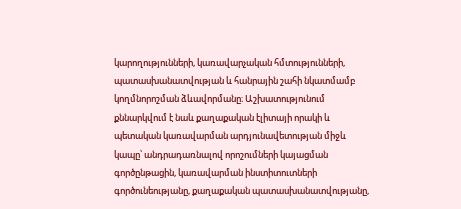կարողությունների, կառավարչական հմտությունների, պատասխանատվության և հանրային շահի նկատմամբ կողմնորոշման ձևավորմանը։ Աշխատությունում քննարկվում է նաև քաղաքական էլիտայի որակի և պետական կառավարման արդյունավետության միջև կապը՝ անդրադառնալով որոշումների կայացման գործընթացին, կառավարման ինստիտուտների գործունեությանը, քաղաքական պատասխանատվությանը,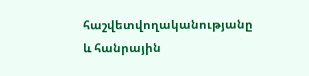հաշվետվողականությանը և հանրային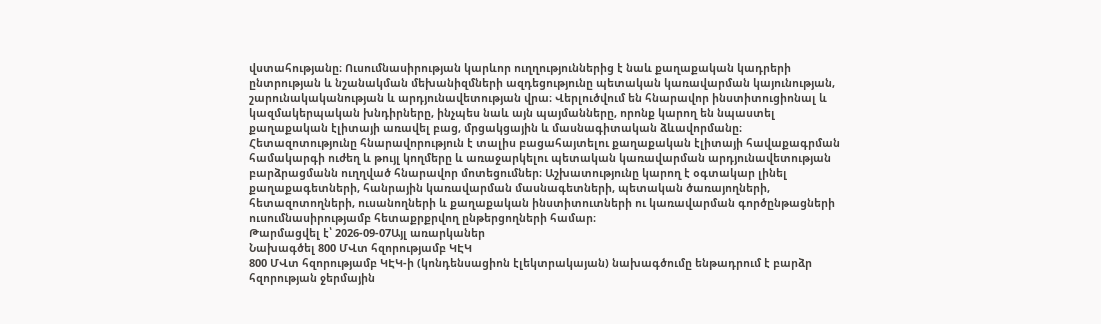վստահությանը։ Ուսումնասիրության կարևոր ուղղություններից է նաև քաղաքական կադրերի ընտրության և նշանակման մեխանիզմների ազդեցությունը պետական կառավարման կայունության, շարունակականության և արդյունավետության վրա։ Վերլուծվում են հնարավոր ինստիտուցիոնալ և կազմակերպական խնդիրները, ինչպես նաև այն պայմանները, որոնք կարող են նպաստել քաղաքական էլիտայի առավել բաց, մրցակցային և մասնագիտական ձևավորմանը։ Հետազոտությունը հնարավորություն է տալիս բացահայտելու քաղաքական էլիտայի հավաքագրման համակարգի ուժեղ և թույլ կողմերը և առաջարկելու պետական կառավարման արդյունավետության բարձրացմանն ուղղված հնարավոր մոտեցումներ։ Աշխատությունը կարող է օգտակար լինել քաղաքագետների, հանրային կառավարման մասնագետների, պետական ծառայողների, հետազոտողների, ուսանողների և քաղաքական ինստիտուտների ու կառավարման գործընթացների ուսումնասիրությամբ հետաքրքրվող ընթերցողների համար։
Թարմացվել է՝ 2026-09-07Այլ առարկաներ
Նախագծել 800 ՄՎտ հզորությամբ ԿԷԿ
800 ՄՎտ հզորությամբ ԿԷԿ-ի (կոնդենսացիոն էլեկտրակայան) նախագծումը ենթադրում է բարձր հզորության ջերմային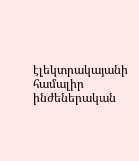էլեկտրակայանի համալիր ինժեներական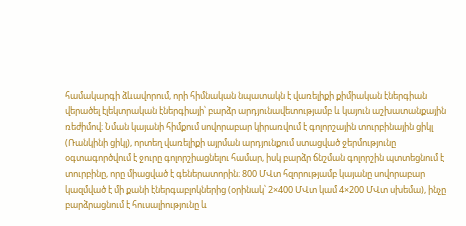համակարգի ձևավորում, որի հիմնական նպատակն է վառելիքի քիմիական էներգիան վերածել էլեկտրական էներգիայի՝ բարձր արդյունավետությամբ և կայուն աշխատանքային ռեժիմով։ Նման կայանի հիմքում սովորաբար կիրառվում է գոլորշային տուրբինային ցիկլ (Ռանկինի ցիկլ), որտեղ վառելիքի այրման արդյունքում ստացված ջերմությունը օգտագործվում է ջուրը գոլորշիացնելու համար, իսկ բարձր ճնշման գոլորշին պտտեցնում է տուրբինը, որը միացված է գեներատորին։ 800 ՄՎտ հզորությամբ կայանը սովորաբար կազմված է մի քանի էներգաբլոկներից (օրինակ՝ 2×400 ՄՎտ կամ 4×200 ՄՎտ սխեմա), ինչը բարձրացնում է հուսալիությունը և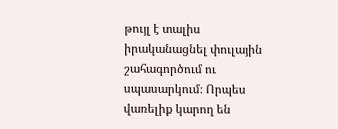թույլ է տալիս իրականացնել փուլային շահագործում ու սպասարկում։ Որպես վառելիք կարող են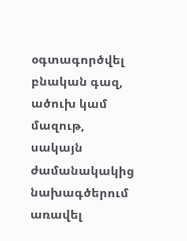օգտագործվել բնական գազ, ածուխ կամ մազութ, սակայն ժամանակակից նախագծերում առավել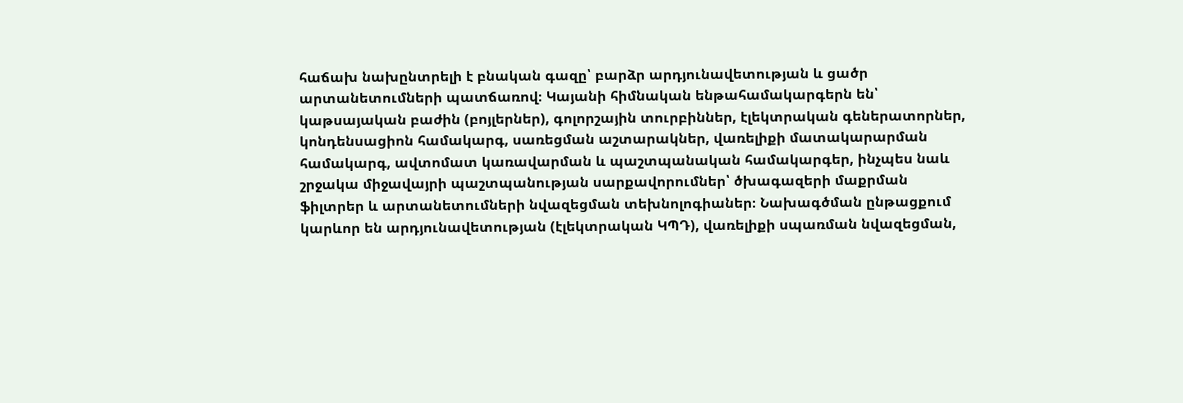հաճախ նախընտրելի է բնական գազը՝ բարձր արդյունավետության և ցածր արտանետումների պատճառով։ Կայանի հիմնական ենթահամակարգերն են՝ կաթսայական բաժին (բոյլերներ), գոլորշային տուրբիններ, էլեկտրական գեներատորներ, կոնդենսացիոն համակարգ, սառեցման աշտարակներ, վառելիքի մատակարարման համակարգ, ավտոմատ կառավարման և պաշտպանական համակարգեր, ինչպես նաև շրջակա միջավայրի պաշտպանության սարքավորումներ՝ ծխագազերի մաքրման ֆիլտրեր և արտանետումների նվազեցման տեխնոլոգիաներ։ Նախագծման ընթացքում կարևոր են արդյունավետության (էլեկտրական ԿՊԴ), վառելիքի սպառման նվազեցման,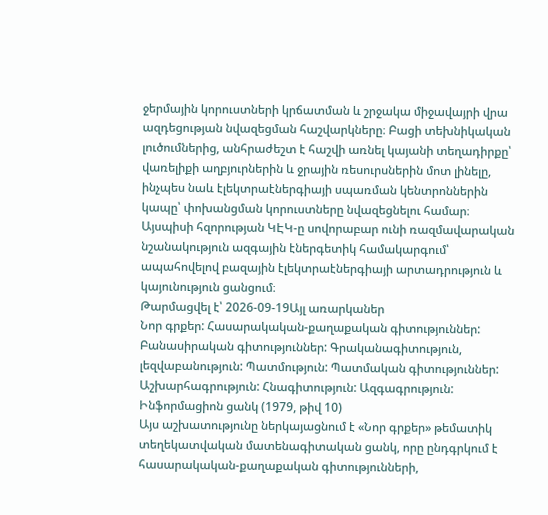ջերմային կորուստների կրճատման և շրջակա միջավայրի վրա ազդեցության նվազեցման հաշվարկները։ Բացի տեխնիկական լուծումներից, անհրաժեշտ է հաշվի առնել կայանի տեղադիրքը՝ վառելիքի աղբյուրներին և ջրային ռեսուրսներին մոտ լինելը, ինչպես նաև էլեկտրաէներգիայի սպառման կենտրոններին կապը՝ փոխանցման կորուստները նվազեցնելու համար։ Այսպիսի հզորության ԿԷԿ-ը սովորաբար ունի ռազմավարական նշանակություն ազգային էներգետիկ համակարգում՝ ապահովելով բազային էլեկտրաէներգիայի արտադրություն և կայունություն ցանցում։
Թարմացվել է՝ 2026-09-19Այլ առարկաներ
Նոր գրքեր: Հասարակական-քաղաքական գիտություններ: Բանասիրական գիտություններ: Գրականագիտություն, լեզվաբանություն: Պատմություն: Պատմական գիտություններ: Աշխարհագրություն: Հնագիտություն: Ազգագրություն: Ինֆորմացիոն ցանկ (1979, թիվ 10)
Այս աշխատությունը ներկայացնում է «Նոր գրքեր» թեմատիկ տեղեկատվական մատենագիտական ցանկ, որը ընդգրկում է հասարակական-քաղաքական գիտությունների,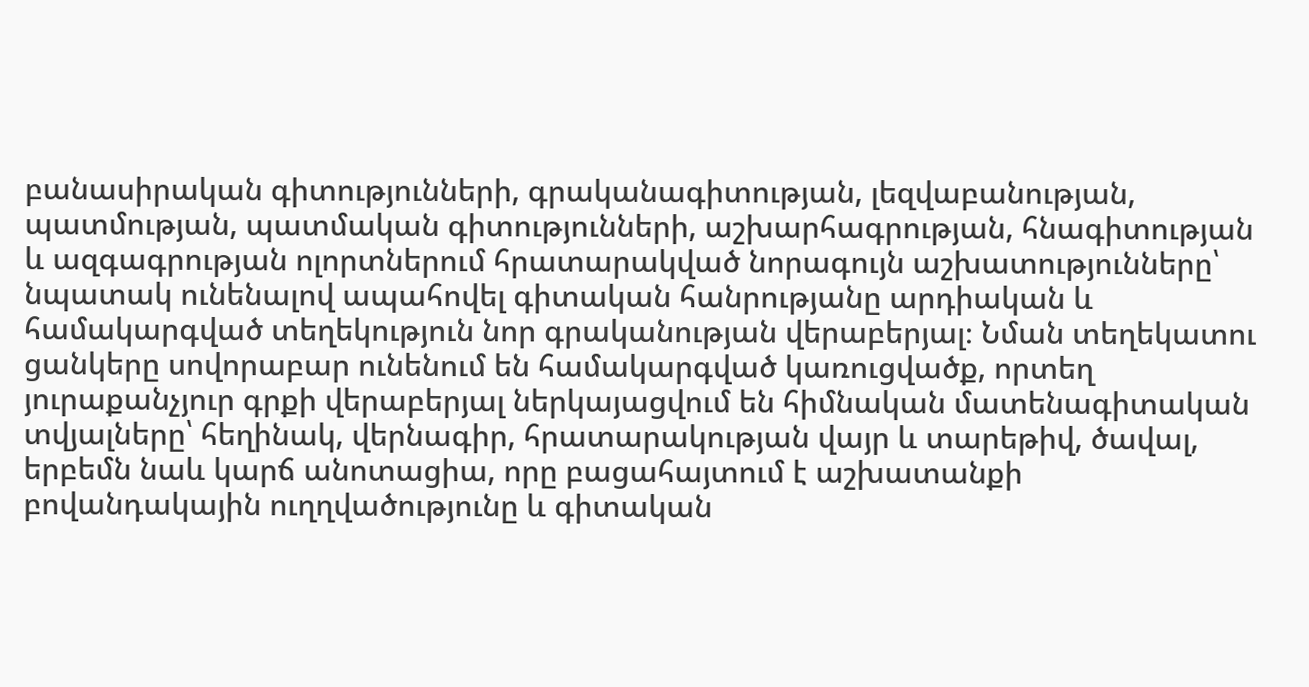բանասիրական գիտությունների, գրականագիտության, լեզվաբանության, պատմության, պատմական գիտությունների, աշխարհագրության, հնագիտության և ազգագրության ոլորտներում հրատարակված նորագույն աշխատությունները՝ նպատակ ունենալով ապահովել գիտական հանրությանը արդիական և համակարգված տեղեկություն նոր գրականության վերաբերյալ։ Նման տեղեկատու ցանկերը սովորաբար ունենում են համակարգված կառուցվածք, որտեղ յուրաքանչյուր գրքի վերաբերյալ ներկայացվում են հիմնական մատենագիտական տվյալները՝ հեղինակ, վերնագիր, հրատարակության վայր և տարեթիվ, ծավալ, երբեմն նաև կարճ անոտացիա, որը բացահայտում է աշխատանքի բովանդակային ուղղվածությունը և գիտական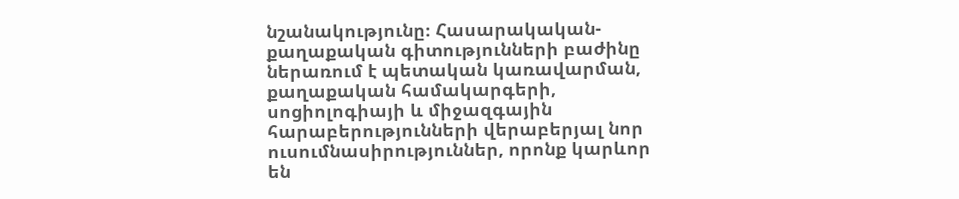նշանակությունը։ Հասարակական-քաղաքական գիտությունների բաժինը ներառում է պետական կառավարման, քաղաքական համակարգերի, սոցիոլոգիայի և միջազգային հարաբերությունների վերաբերյալ նոր ուսումնասիրություններ, որոնք կարևոր են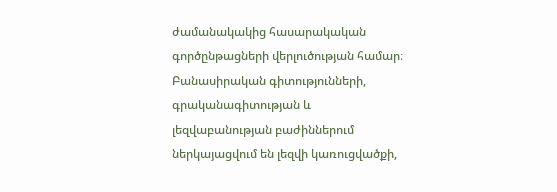ժամանակակից հասարակական գործընթացների վերլուծության համար։ Բանասիրական գիտությունների, գրականագիտության և լեզվաբանության բաժիններում ներկայացվում են լեզվի կառուցվածքի,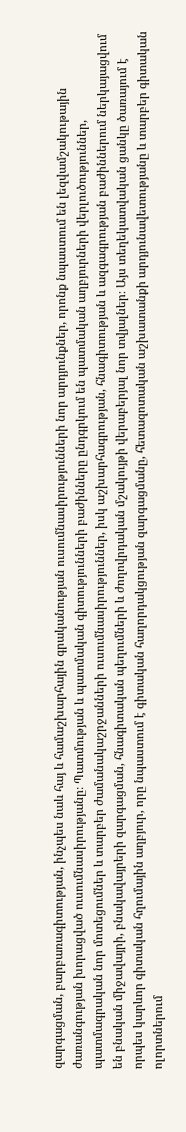զարգացման, բարբառագիտության, ինչպես նաև հայ և համաշխարհային գրականության ուսումնասիրությունների նոր արդյունքներ, որոնք նպաստում են լեզվամշակութային ժառանգության խորացված ուսումնասիրությանը։ Պատմության և պատմական գիտությունների բաժինները ընդգրկում են պատմական աղբյուրների վերլուծություններ, պատմագրական նոր մոտեցումներ և տարբեր ժամանակաշրջանների ուսումնասիրություններ, իսկ աշխարհագրության, հնագիտության և ազգագրության բաժիններում ներկայացվում են բնական միջավայրի, բնակավայրերի զարգացման, հնագիտական պեղումների և ժողովրդական մշակույթի վերաբերյալ նոր տվյալներ։ Այս տեղեկատվական ցանկը ծառայում է որպես կարևոր գիտական հղումային աղբյուր, որը նպաստում է գիտական հաղորդակցության զարգացմանը, հետազոտական աշխատանքի արդյունավետությանը և տարբեր գիտական ոլորտներում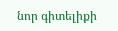նոր գիտելիքի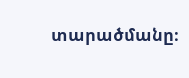տարածմանը։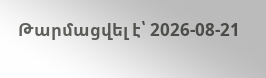Թարմացվել է՝ 2026-08-21